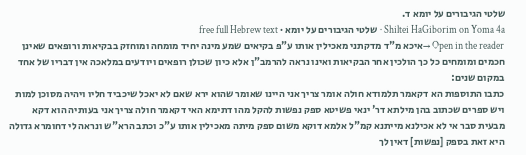שלטי הגיבורים על יומא ד.
Shiltei HaGiborim on Yoma 4a · שלטי הגיבורים על יומא · free full Hebrew text
Open in the reader →איכא מ"ד מדקתני מאכילין אותו ע"פ בקיאים שמע מינה יחיד מומחה ומוחזק בבקיאות ורופאים שאינן חכמים ומומחים כל כך הולכין אחר הבקיאות ואינו נראה להרמב"ן אלא כיון שכולן רופאים ויודעים במלאכה אין דבריו של אחד במקום שנים:
כתבו התוספות הא דקאמר תלמודא חולה אומר צריך אני היינו שאומר שהוא ירא שאם לא יאכל שיכביד חליו ויהיה מסוכן למות ויש ספרים שכתוב בהן מילתא דר' ינאי פשיטא ספק נפשות להקל מהו דתימא האי דקאמר חולה צריך אני בעותיה הוא דקא מבעית סבר אי לא אכילנא מייתנא קמ"ל אלמא דוקא משום ספק מיתה מאכילין אותו ע"כ וכתב הרא"ש ונראה לי דחומרא גדולה היא זאת בספק [נפשות] דאין לך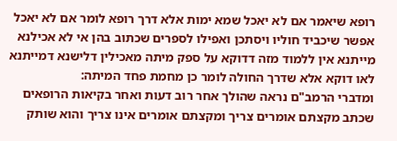רופא שיאמר אם לא יאכל שמא ימות אלא דרך רופא לומר אם לא יאכל אפשר שיכביד חוליו ויסתכן ואפילו לספרים שכתוב בהן אי לא אכילנא מייתנא אין ללמוד מזה דדוקא על ספק מיתה מאכילין דלישנא דמייתנא לאו דוקא אלא שדרך החולה לומר כן מחמת פחד המיתה:
ומדברי הרמב"ם נראה שהולך אחר רוב דעות ואחר בקיאות הרופאים שכתב מקצתם אומרים צריך ומקצתם אומרים אינו צריך והוא שותק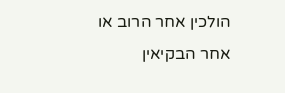הולכין אחר הרוב או אחר הבקיאין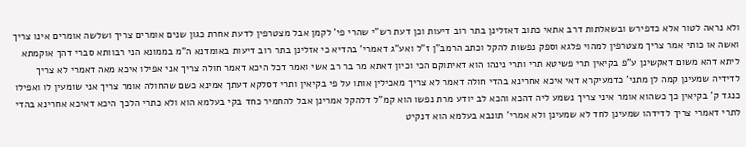ולא נראה לטור אלא כדפירש ובשאלתות דרב אתאי כתוב דאזלינן בתר רוב דיעות וכן דעת רש"י שהרי פי' לקמן אבל מצטרפין לדעת אחרת כגון שנים אומרים צריך ושלשה אומרים אינו צריך ואשה או כותי אמר צריך מצטרפין למהוי פלגא וספק נפשות להקל וכתב הרמב"ן ז"ל ואע"ג דאמרי' בהדיא כי אזלינן בתר רוב דיעות באומדנא ה"מ בממונא הני רבוותא סברי דהך אוקמתא ליתא דהא משום דאקשינן ע"פ בקיאין תרי פשיטא תרי ותרי נינהו הוא דאיתוקם הכי וכיון דאתא מר בר רב אשי ואמר דכל היכא דאמר חולה צריך אני אפילו איכא מאה דאמרי לא צריך לדידיה שמעינן קמה לן מתני' כדמעיקרא דאי איכא אחרינא בהדי חולה דאמר לא צריך מאכילין אותו על פי בקיאין ותרי דסלקא דעתך אמינא כשם שהחולה אומר צריך אני שומעין לו ואפילו כנגד ק' בקיאין כך כשהוא אומר איני צריך נשמע ליה דהכא והכא לב יודע מרת נפשו הוא קמ"ל דלהקל אמרינן אבל להחמיר כחד בקי בעלמא הוא ולא כתרי הלכך היכא דאיכא אחרינא בהדי לתרי דאמרי צריך לדידהו שמעינן לחד לא שמעינן ולא אמרי' תונבא בעלמא הוא דנקיט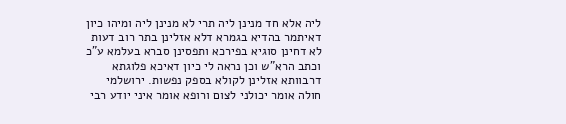ליה אלא חד מנינן ליה תרי לא מנינן ליה ומיהו כיון דאיתמר בהדיא בגמרא דלא אזלינן בתר רוב דעות לא דחינן סוגיא בפירכא ותפסינן סברא בעלמא ע"כ וכתב הרא"ש וכן נראה לי כיון דאיכא פלוגתא דרבוותא אזלינן לקולא בספק נפשות. ירושלמי חולה אומר יכולני לצום ורופא אומר איני יודע רבי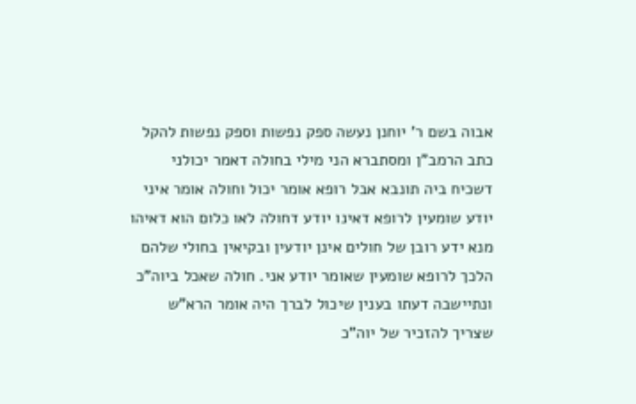אבוה בשם ר' יוחנן נעשה ספק נפשות וספק נפשות להקל כתב הרמב"ן ומסתברא הני מילי בחולה דאמר יכולני דשכיח ביה תונבא אבל רופא אומר יכול וחולה אומר איני יודע שומעין לרופא דאינו יודע דחולה לאו כלום הוא דאיהו מנא ידע רובן של חולים אינן יודעין ובקיאין בחולי שלהם הלכך לרופא שומעין שאומר יודע אני. חולה שאכל ביוה"כ ונתיישבה דעתו בענין שיכול לברך היה אומר הרא"ש שצריך להזכיר של יוה"כ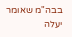בבה"מ שאומר יעלה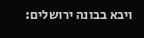ויבא בבונה ירושלים: